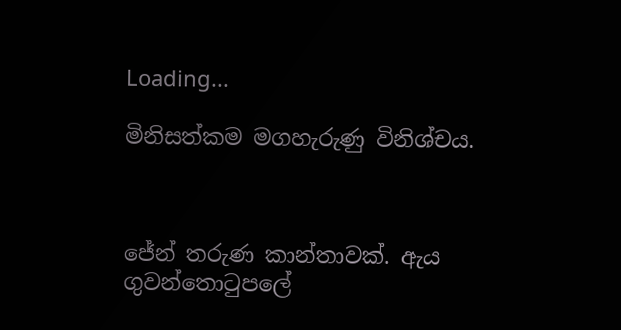Loading...

මිනිසත්කම මගහැරුණු විනිශ්චය.



ජේන් තරුණ කාන්තාවක්. ඇය ගුවන්තොටුපලේ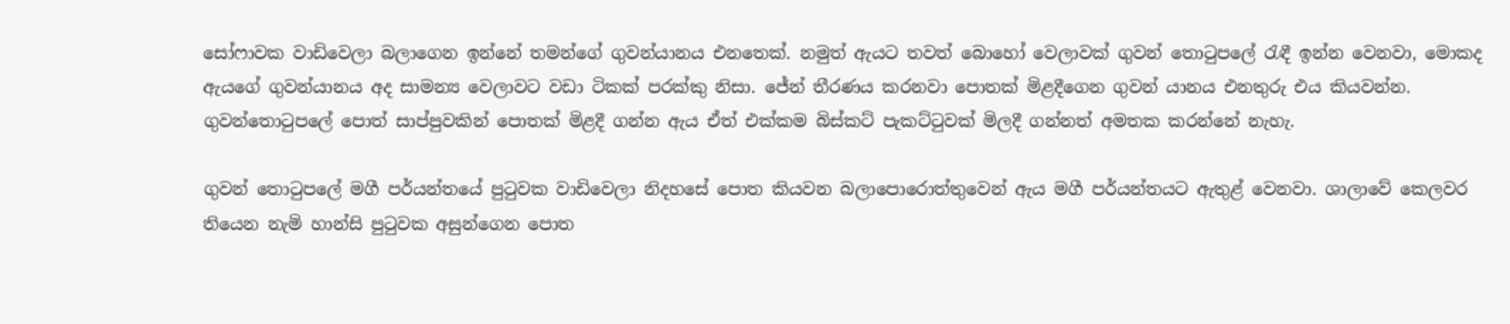සෝෆාවක වාඩිවෙලා බලාගෙන ඉන්නේ තමන්ගේ ගුවන්යානය එනතෙක්. නමුත් ඇයට තවත් බොහෝ වෙලාවක් ගුවන් තොටුපලේ රැඳී ඉන්න වෙනවා, මොකද ඇයගේ ගුවන්යානය අද සාමන්‍ය වෙලාවට වඩා ටිකක් පරක්කු නිසා. ජේන් තීරණය කරනවා පොතක් මිළදීගෙන ගුවන් යානය එනතුරු එය කියවන්න. ගුවන්තොටුපලේ පොත් සාප්පුවකින් පොතක් මිළදී ගන්න ඇය ඒත් එක්කම බිස්කට් පැකට්ටුවක් මිලදී ගන්නත් අමතක කරන්නේ නැහැ.

ගුවන් තොටුපලේ මගී පර්යන්තයේ පුටුවක වාඩිවෙලා නිදහසේ පොත කියවන බලාපොරොත්තුවෙන් ඇය මගී පර්යන්තයට ඇතුළ් වෙනවා. ශාලාවේ කෙලවර තියෙන නැමි හාන්සි පුටුවක අසුන්ගෙන පොත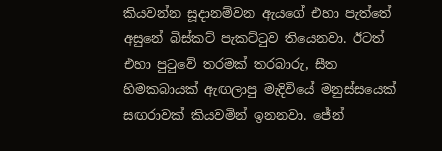කියවන්න සූදානම්වන ඇයගේ එහා පැත්තේ අසුනේ බිස්කට් පැකට්ටුව තියෙනවා. ඊටත් එහා පුටුවේ තරමක් තරබාරු, සීත හිමකබායක් ඇඟලාපු මැදිවියේ මනුස්සයෙක් සඟරාවක් කියවමින් ඉනනවා. ජේන්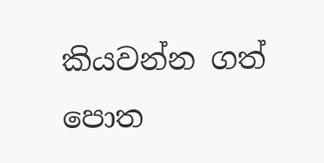කියවන්න ගත් පොත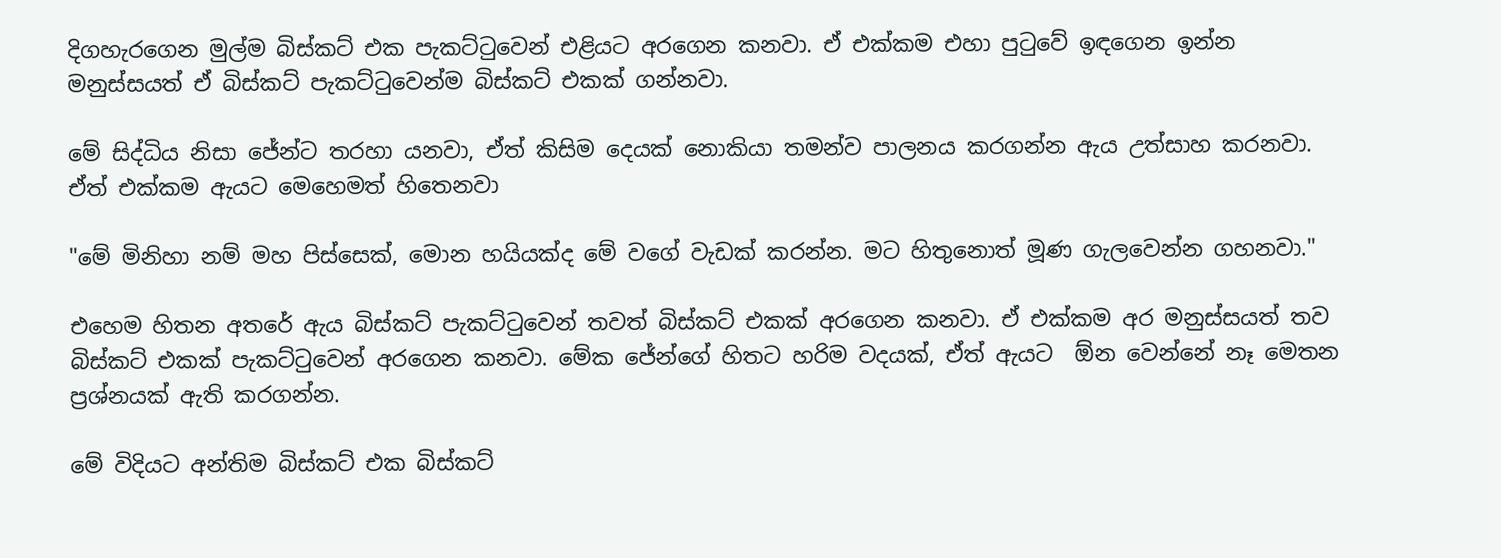දිගහැරගෙන මුල්ම බිස්කට් එක පැකට්ටුවෙන් එළියට අරගෙන කනවා. ඒ එක්කම එහා පුටුවේ ඉඳගෙන ඉන්න මනුස්සයත් ඒ බිස්කට් පැකට්ටුවෙන්ම බිස්කට් එකක් ගන්නවා.

මේ සිද්ධිය නිසා ජේන්ට තරහා යනවා, ඒත් කිසිම දෙයක් නොකියා තමන්ව පාලනය කරගන්න ඇය උත්සාහ කරනවා. ඒත් එක්කම ඇයට මෙහෙමත් හිතෙනවා

"මේ මිනිහා නම් මහ පිස්සෙක්, මොන හයියක්ද මේ වගේ වැඩක් කරන්න. මට හිතුනොත් මූණ ගැලවෙන්න ගහනවා."

එහෙම හිතන අතරේ ඇය බිස්කට් පැකට්ටුවෙන් තවත් බිස්කට් එකක් අරගෙන කනවා. ඒ එක්කම අර මනුස්සයත් තව බිස්කට් එකක් පැකට්ටුවෙන් අරගෙන කනවා. මේක ජේන්ගේ හිතට හරිම වදයක්, ඒත් ඇයට  ඕන වෙන්නේ නෑ මෙතන ප්‍රශ්නයක් ඇති කරගන්න.

මේ විදියට අන්තිම බිස්කට් එක බිස්කට්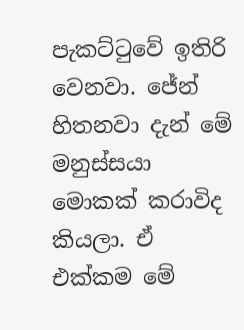පැකට්ටුවේ ඉතිරි වෙනවා. ජේන් හිතනවා දැන් මේ මනුස්සයා මොකක් කරාවිද කියලා. ඒ එක්කම මේ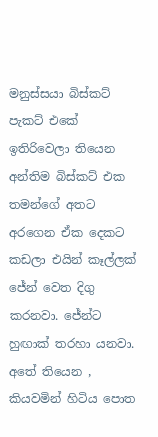මනුස්සයා බිස්කට් පැකට් එකේ ඉතිරිවෙලා තියෙන අන්තිම බිස්කට් එක තමන්ගේ අතට අරගෙන ඒක දෙකට කඩලා එයින් කෑල්ලක් ජේන් වෙත දිගු කරනවා. ජේන්ට හුඟාක් තරහා යනවා. අතේ තියෙන , කියවමින් හිටිය පොත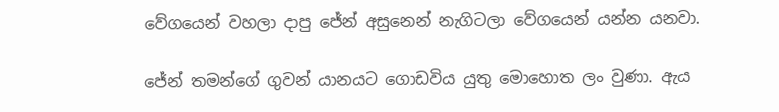වේගයෙන් වහලා දාපු ජේන් අසුනෙන් නැගිටලා වේගයෙන් යන්න යනවා.

ජේන් තමන්ගේ ගුවන් යානයට ගොඩවිය යුතු මොහොත ලං වුණා. ඇය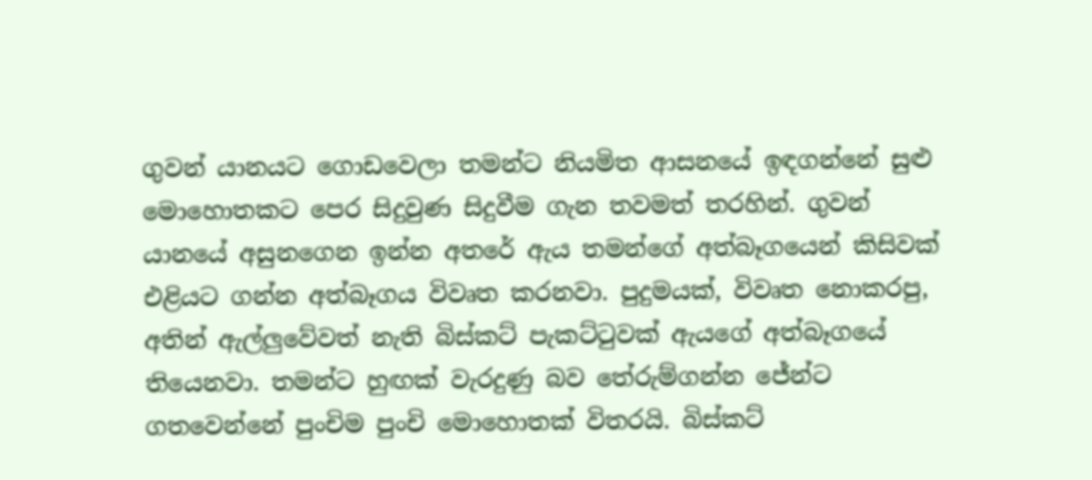ගුවන් යානයට ගොඩවෙලා තමන්ට නියමිත ආසනයේ ඉඳගන්නේ සුළු මොහොතකට පෙර සිදුවුණ සිදුවීම ගැන තවමත් තරහින්. ගුවන් යානයේ අසුනගෙන ඉන්න අතරේ ඇය තමන්ගේ අත්බෑගයෙන් කිසිවක් එළියට ගන්න අත්බෑගය විවෘත කරනවා. පුදුමයක්, විවෘත නොකරපු, අතින් ඇල්ලුවේවත් නැති බිස්කට් පැකට්ටුවක් ඇයගේ අත්බෑගයේ තියෙනවා. තමන්ට හුඟක් වැරදුණු බව තේරුම්ගන්න ජේන්ට ගතවෙන්නේ පුංචිම පුංචි මොහොතක් විතරයි. බිස්කට්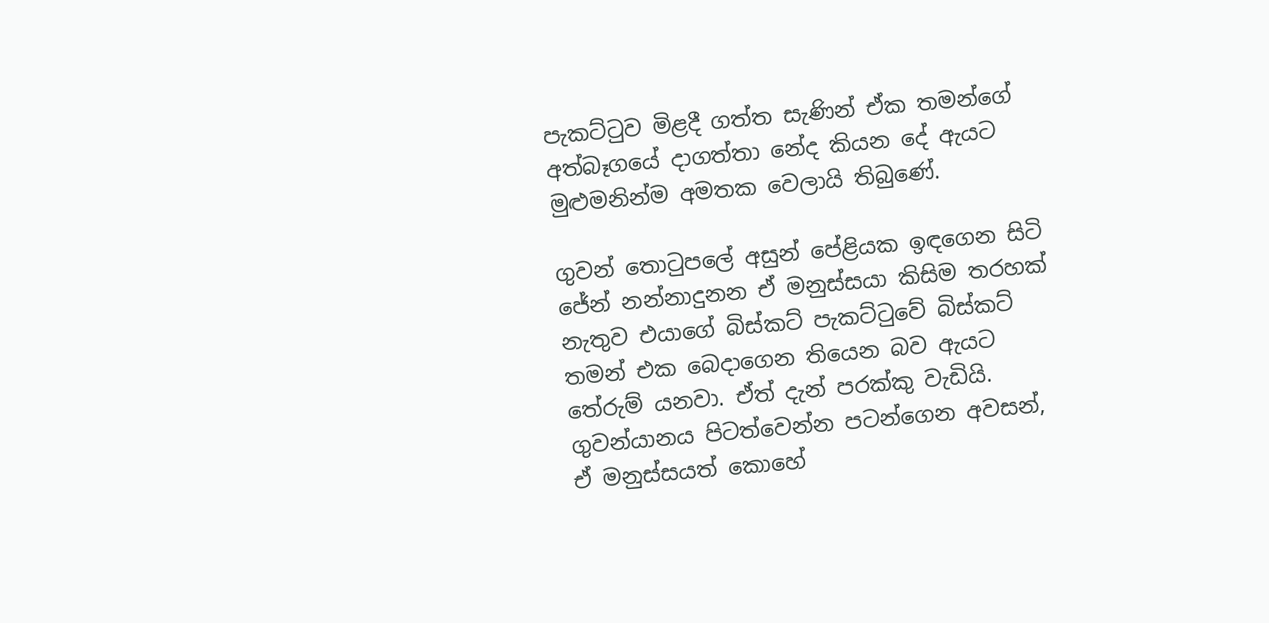පැකට්ටුව මිළදී ගත්ත සැණින් ඒක තමන්ගේ අත්බෑගයේ දාගත්තා නේද කියන දේ ඇයට මුළුමනින්ම අමතක වෙලායි තිබුණේ.

ගුවන් තොටුපලේ අසුන් පේළියක ඉඳගෙන සිටි ජේන් නන්නාදුනන ඒ මනුස්සයා කිසිම තරහක් නැතුව එයාගේ බිස්කට් පැකට්ටුවේ බිස්කට් තමන් එක බෙදාගෙන තියෙන බව ඇයට තේරුම් යනවා. ඒත් දැන් පරක්කු වැඩියි. ගුවන්යානය පිටත්වෙන්න පටන්ගෙන අවසන්, ඒ මනුස්සයත් කොහේ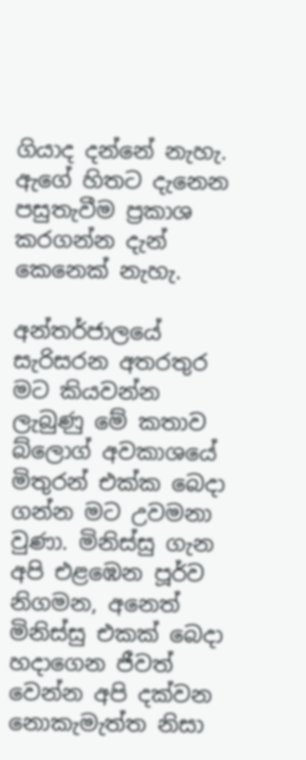ගියාද දන්නේ නැහැ. ඇගේ හිතට දැනෙන පසුතැවීම ප්‍රකාශ කරගන්න දැන් කෙනෙක් නැහැ.

අන්තර්ජාලයේ සැරිසරන අතරතුර මට කියවන්න ලැබුණු මේ කතාව බ්ලොග් අවකාශයේ මිතුරන් එක්ක බෙදා ගන්න මට උවමනා වුණා. මිනිස්සු ගැන අපි එළඹෙන පූර්ව නිගමන, අනෙත් මිනිස්සු එකක් බෙදා හදාගෙන ජීවත් වෙන්න අපි දක්වන නොකැමැත්ත නිසා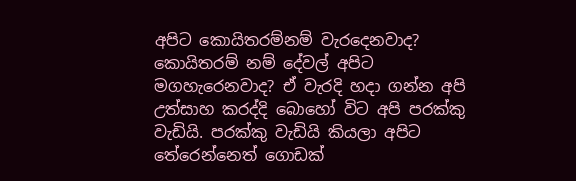අපිට කොයිතරම්නම් වැරදෙනවාද? කොයිතරම් නම් දේවල් අපිට මගහැරෙනවාද? ඒ වැරදි හදා ගන්න අපි උත්සාහ කරද්දි බොහෝ විට අපි පරක්කු වැඩියි. පරක්කු වැඩියි කියලා අපිට තේරෙන්නෙත් ගොඩක්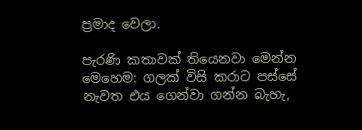ප්‍රමාද වෙලා.

පැරණි කතාවක් තියෙනවා මෙන්න මෙහෙම: ගලක් විසි කරාට පස්සේ නැවත එය ගෙන්වා ගන්න බැහැ,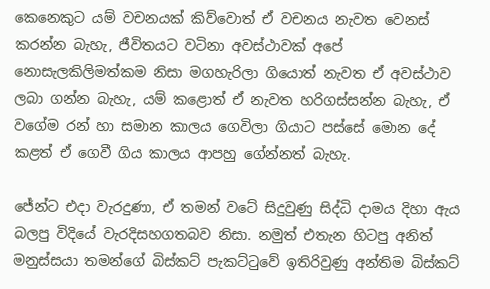කෙනෙකුට යම් වචනයක් කිව්වොත් ඒ වචනය නැවත වෙනස් කරන්න බැහැ, ජීවිතයට වටිනා අවස්ථාවක් අපේ නොසැලකිලිමත්කම නිසා මගහැරිලා ගියොත් නැවත ඒ අවස්ථාව ලබා ගන්න බැහැ, යම් කළොත් ඒ නැවත හරිගස්සන්න බැහැ, ඒ වගේම රන් හා සමාන කාලය ගෙවිලා ගියාට පස්සේ මොන දේ කළත් ඒ ගෙවී ගිය කාලය ආපහු ගේන්නත් බැහැ.

ජේන්ට එදා වැරදුණා, ඒ තමන් වටේ සිදුවුණු සිද්ධි දාමය දිහා ඇය බලපු විදියේ වැරදිසහගතබව නිසා. නමුත් එතැන හිටපු අනිත් මනුස්සයා තමන්ගේ බිස්කට් පැකට්ටුවේ ඉතිරිවුණු අන්තිම බිස්කට්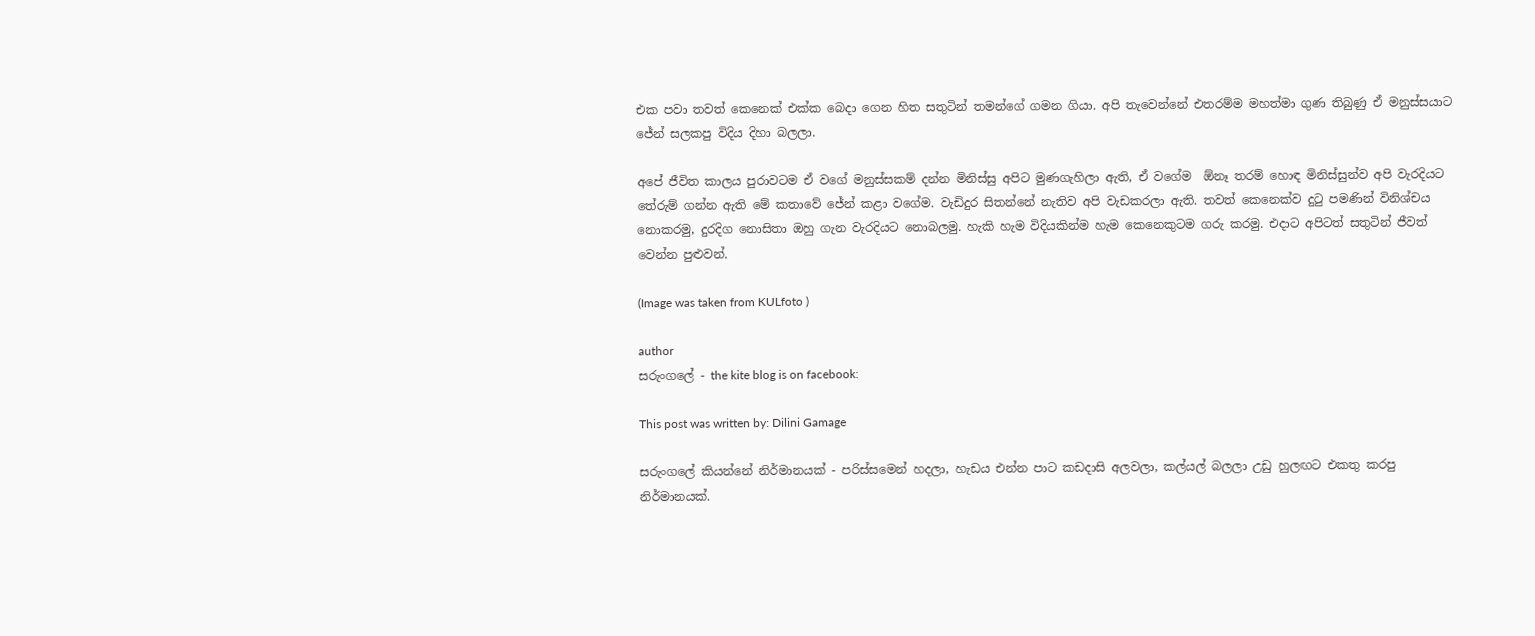එක පවා තවත් කෙනෙක් එක්ක බෙදා ගෙන හිත සතුටින් තමන්ගේ ගමන ගියා. අපි තැවෙන්නේ එතරම්ම මහත්මා ගුණ තිබුණු ඒ මනුස්සයාට ජේන් සලකපු විදිය දිහා බලලා.

අපේ ජීවිත කාලය පුරාවටම ඒ වගේ මනුස්සකම් දන්න මිනිස්සු අපිට මුණගැහිලා ඇති, ඒ වගේම  ඕනෑ තරම් හොඳ මිනිස්සුන්ව අපි වැරදියට තේරුම් ගන්න ඇති මේ කතාවේ ජේන් කළා වගේම. වැඩිදුර සිතන්නේ නැතිව අපි වැඩකරලා ඇති. තවත් කෙනෙක්ව දුටු පමණින් විනිශ්චය නොකරමු, දුරදිග නොසිතා ඔහු ගැන වැරදියට නොබලමු. හැකි හැම විදියකින්ම හැම කෙනෙකුටම ගරු කරමු. එදාට අපිටත් සතුටින් ජීවත් වෙන්න පුළුවන්.

(Image was taken from KULfoto )

author
සරුංගලේ - the kite blog is on facebook:

This post was written by: Dilini Gamage

සරුංගලේ කියන්නේ නිර්මානයක් - පරිස්සමෙන් හදලා, හැඩය එන්න පාට කඩදාසි අලවලා, කල්යල් බලලා උඩු හුලඟට එකතු කරපු නිර්මානයක්.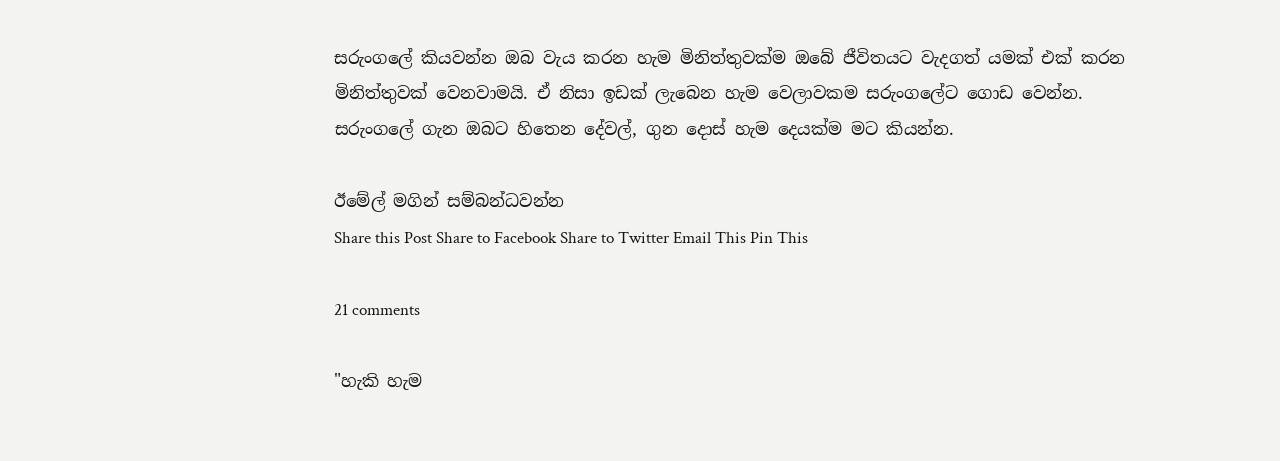සරුංගලේ කියවන්න ඔබ වැය කරන හැම මිනිත්තුවක්ම ඔබේ ජීවිතයට වැදගත් යමක් එක් කරන මිනිත්තුවක් වෙනවාමයි. ඒ නිසා ඉඩක් ලැබෙන හැම වෙලාවකම සරුංගලේට ගොඩ වෙන්න. සරුංගලේ ගැන ඔබට හිතෙන දේවල්, ගුන දොස් හැම දෙයක්ම මට කියන්න.

ඊමේල් මගින් සම්බන්ධවන්න
Share this Post Share to Facebook Share to Twitter Email This Pin This

21 comments

"හැකි හැම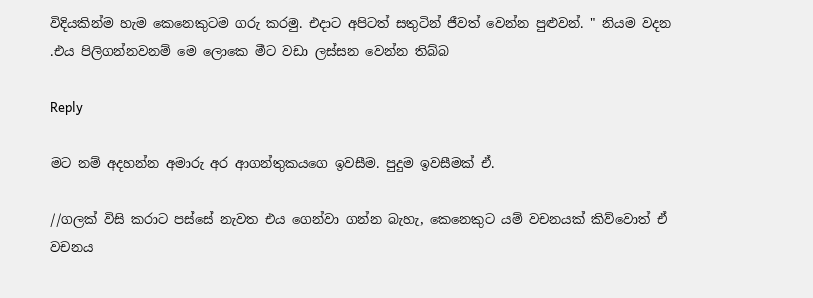විදියකින්ම හැම කෙනෙකුටම ගරු කරමු. එදාට අපිටත් සතුටින් ජීවත් වෙන්න පුළුවන්. " නියම වදන .එය පිලිගන්නවනම් මෙ ලොකෙ මීට වඩා ලස්සන වෙන්න තිබ්බ

Reply

මට නම් අදහන්න අමාරු අර ආගන්තුක‍යගෙ ඉවසීම. පුදුම ඉවසීමක් ඒ.

//ගලක් විසි කරාට පස්සේ නැවත එය ගෙන්වා ගන්න බැහැ, කෙනෙකුට යම් වචනයක් කිව්වොත් ඒ වචනය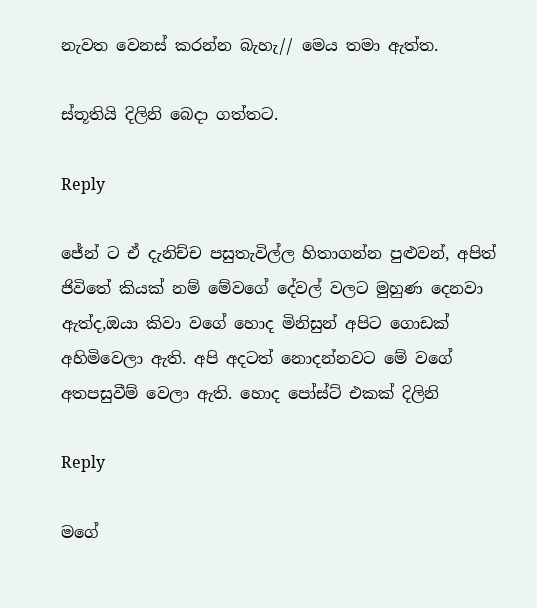නැවත වෙනස් කරන්න බැහැ// මෙය තමා ඇත්ත.

ස්තූතියි දිලිනි බෙදා ගත්තට.

Reply

ජේන් ට ඒ දැනිච්ච පසුතැවිල්ල හිතාගන්න පුළුවන්, අපිත් ජිවිතේ කියක් නම් මේවගේ දේවල් වලට මුහුණ දෙනවා ඇත්ද,ඔයා කිවා වගේ හොද මිනිසුන් අපිට ගොඩක් අහිමිවෙලා ඇති. අපි අදටත් නොදන්නවට මේ වගේ අතපසුවීම් වෙලා ඇති. හොද පෝස්ට් එකක් දිලිනි

Reply

මගේ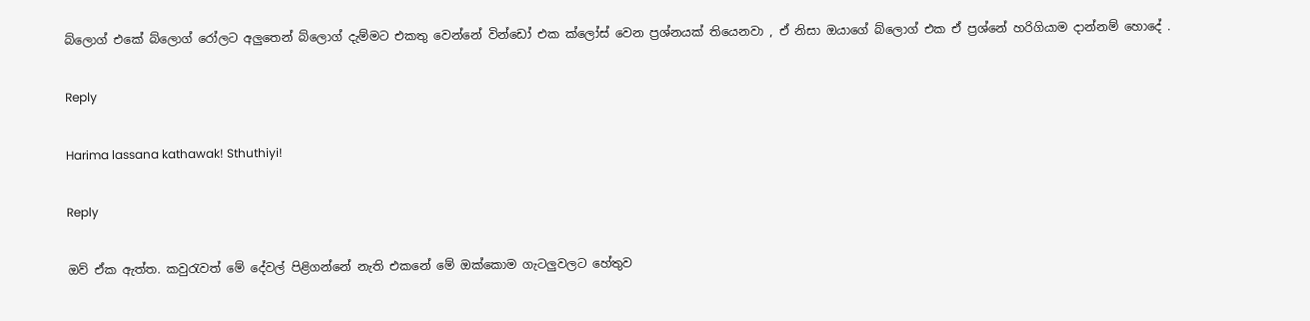බ්ලොග් එකේ බ්ලොග් රෝලට අලුතෙන් බ්ලොග් දැම්මට එකතු වෙන්නේ වින්ඩෝ එක ක්ලෝස් වෙන ප්‍රශ්නයක් තියෙනවා , ඒ නිසා ඔයාගේ බ්ලොග් එක ඒ ප්‍රශ්නේ හරිගියාම දාන්නම් හොදේ .

Reply

Harima lassana kathawak! Sthuthiyi!

Reply

ඔව් ඒක ඇත්ත. කවුරැවත් මේ දේවල් පිළිගන්නේ නැති එකනේ මේ ඔක්කොම ගැටලුවලට හේතුව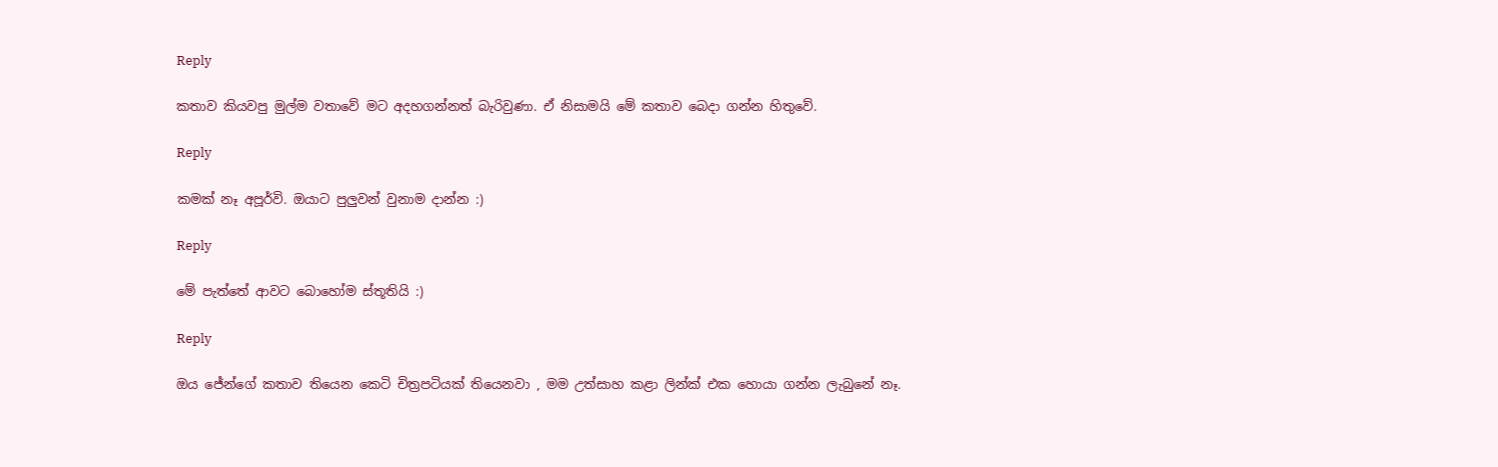Reply

කතාව කියවපු මුල්ම වතාවේ මට අදහගන්නත් බැරිවුණා. ඒ නිසාමයි මේ කතාව බෙදා ගන්න හිතුවේ.

Reply

කමක් නෑ අපූර්වි. ඔයාට පුලුවන් වුනාම දාන්න :)

Reply

මේ පැත්තේ ආවට බොහෝම ස්තූතියි :)

Reply

ඔය ජේන්ගේ කතාව තියෙන කෙටි චිත්‍රපටියක් තියෙනවා , මම උත්සාහ කළා ලින්ක් එක හොයා ගන්න ලැබුනේ නෑ.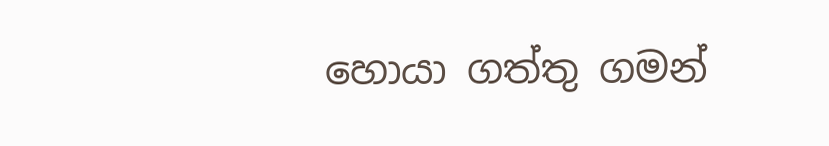හොයා ගත්තු ගමන්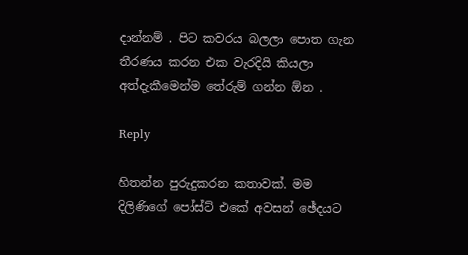දාන්නම් . පිට කවරය බලලා පොත ගැන තීරණය කරන එක වැරදියි කියලා අත්දැකීමෙන්ම තේරුම් ගන්න ඕන .

Reply

හිතන්න පුරුදුකරන කතාවක්. මම දිලිණිගේ පෝස්ට් එකේ අවසන් ඡේදයට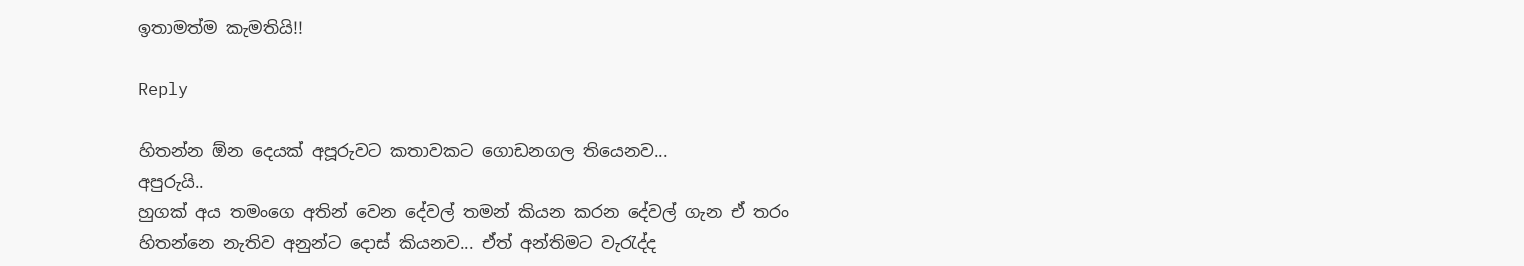ඉතාමත්ම කැමතියි!!

Reply

හිතන්න ඕන දෙයක් අපූරුවට කතාවකට ගොඩනගල තියෙනව...
අපුරුයි..
හුගක් අය තමංගෙ අතින් වෙන දේවල් තමන් කියන කරන දේවල් ගැන ඒ තරං හිතන්නෙ නැතිව අනුන්ට දොස් කියනව... ඒත් අන්තිමට වැරැද්ද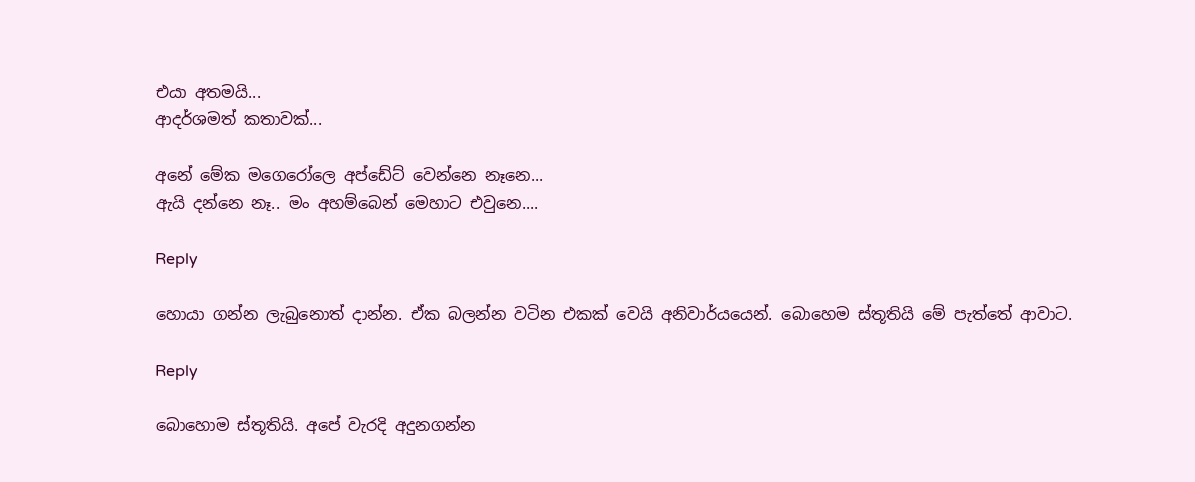එයා අතමයි...
ආදර්ශමත් කතාවක්...

අනේ මේක මගෙරෝලෙ අප්ඩේට් වෙන්නෙ නෑනෙ...
ඇයි දන්නෙ නෑ.. මං අහම්බෙන් මෙහාට එවුනෙ....

Reply

හොයා ගන්න ලැබුනොත් දාන්න. ඒක බලන්න වටින එකක් වෙයි අනිවාර්යයෙන්. බොහෙම ස්තූතියි මේ පැත්තේ ආවාට.

Reply

බොහොම ස්තූතියි. අපේ වැරදි අදුනගන්න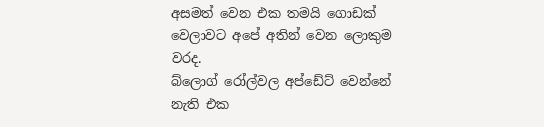අසමත් වෙන එක තමයි ගොඩක් වෙලාවට අපේ අතින් වෙන ලොකුම වරද.
බ්ලොග් රෝල්වල අප්ඩේට් වෙන්නේ නැති එක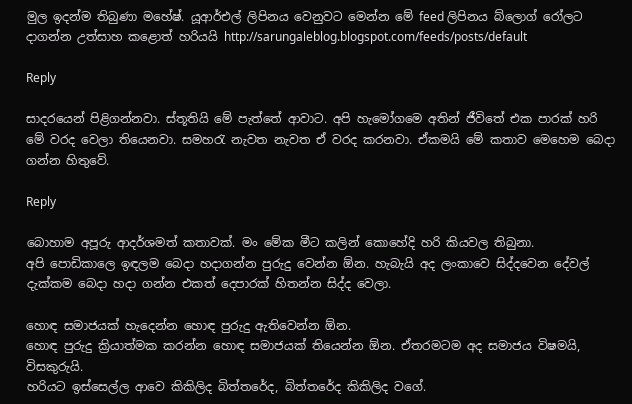මුල ඉදන්ම තිබුණා මහේෂ්. යූආර්එල් ලිපිනය වෙනුවට මෙන්න මේ feed ලිපිනය බ්ලොග් රෝලට දාගන්න උත්සාහ කළොත් හරියයි http://sarungaleblog.blogspot.com/feeds/posts/default

Reply

සාදරයෙන් පිළිගන්නවා. ස්තූතියි මේ පැත්තේ ආවාට. අපි හැමෝගමෙ අතින් ජීවිතේ එක පාරක් හරි මේ වරද වෙලා තියෙනවා. සමහරැ නැවත නැවත ඒ වරද කරනවා. ඒකමයි මේ කතාව මෙහෙම බෙදා ගන්න හිතුවේ.

Reply

බොහාම අපූරු ආදර්ශමත් කතාවක්. මං මේක මීට කලින් කොහේදි හරි කියවල තිබුනා.
අපි පොඩිකාලෙ ඉඳලම බෙදා හදාගන්න පුරුදු වෙන්න ඕන. හැබැයි අද ලංකාවෙ සිද්දවෙන දේවල් දැක්කම බෙදා හදා ගන්න එකත් දෙපාරක් හිතන්න සිද්ද වෙලා.

හොඳ සමාජයක් හැදෙන්න හොඳ පුරුදු ඇතිවෙන්න ඕන.
හොඳ පුරුදු ක්‍රියාත්මක කරන්න හොඳ සමාජයක් තියෙන්න ඕන. ඒතරමටම අද සමාජය විෂමයි, විසකුරුයි.
හරියට ඉස්සෙල්ල ආවෙ කිකිලිද බිත්තරේද, බිත්තරේද කිකිලිද වගේ.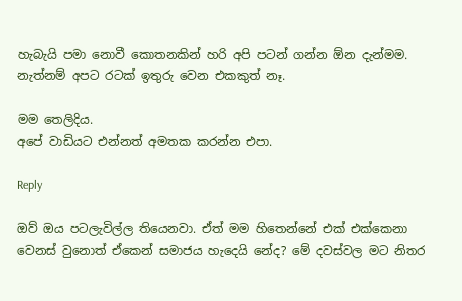හැබැයි පමා නොවී කොතනකින් හරි අපි පටන් ගන්න ඕන දැන්මම. නැත්නම් අපට රටක් ඉතුරු වෙන එකකුත් නෑ.

මම තෙලිදිය.
අපේ වාඩියට එන්නත් අමතක කරන්න එපා.

Reply

ඔව් ඔය පටලැවිල්ල තියෙනවා. ඒත් මම හිතෙන්නේ එක් එක්කෙනා වෙනස් වුනොත් ඒකෙන් සමාජය හැදෙයි නේද? මේ දවස්වල මට නිතර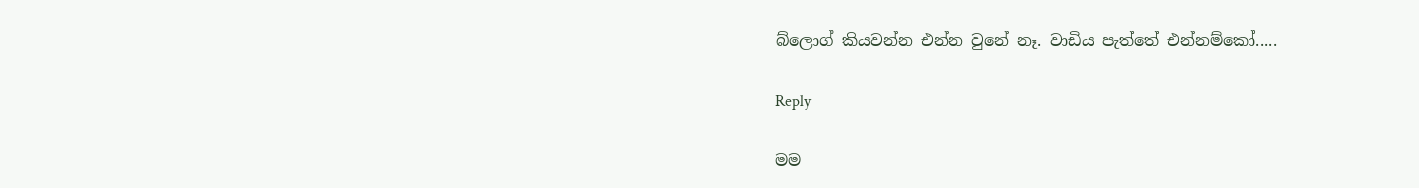බ්ලොග් කියවන්න එන්න වුනේ නෑ. වාඩිය පැත්තේ එන්නම්කෝ.....

Reply

මම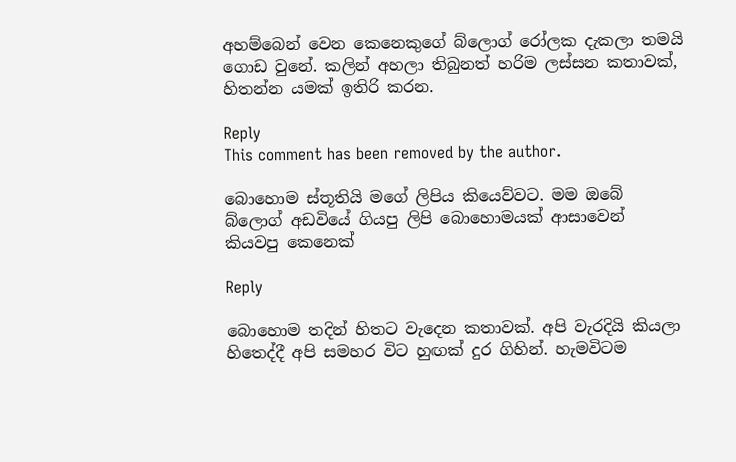අහම්බෙන් වෙන කෙනෙකුගේ බ්ලොග් රෝලක දැකලා තමයි ගොඩ වුනේ. කලින් අහලා තිබුනත් හරිම ලස්සන කතාවක්, හිතන්න යමක් ඉතිරි කරන.

Reply
This comment has been removed by the author.

බොහොම ස්තූතියි මගේ ලිපිය කියෙව්වට. මම ඔබේ බ්ලොග් අඩවියේ ගියපු ලිපි බොහොමයක් ආසාවෙන් කියවපු කෙනෙක්

Reply

බොහොම තදින් හිතට වැදෙන කතාවක්. අපි වැරදියි කියලා හිතෙද්දී අපි සමහර විට හුඟක් දුර ගිහින්. හැමවිටම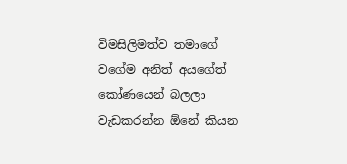විමසිලිමත්ව තමාගේ වගේම අනිත් අයගේත් කෝණයෙන් බලලා වැඩකරන්න ඕනේ කියන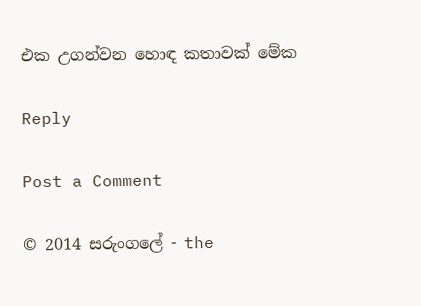එක උගන්වන හොඳ කතාවක් මේක

Reply

Post a Comment

© 2014 සරුංගලේ - the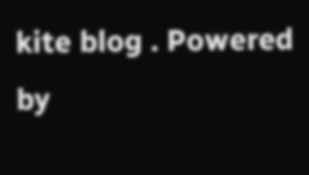kite blog . Powered by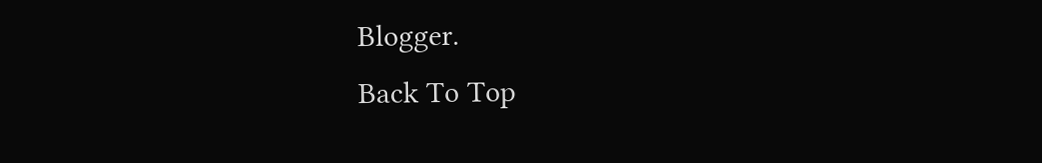Blogger.
Back To Top